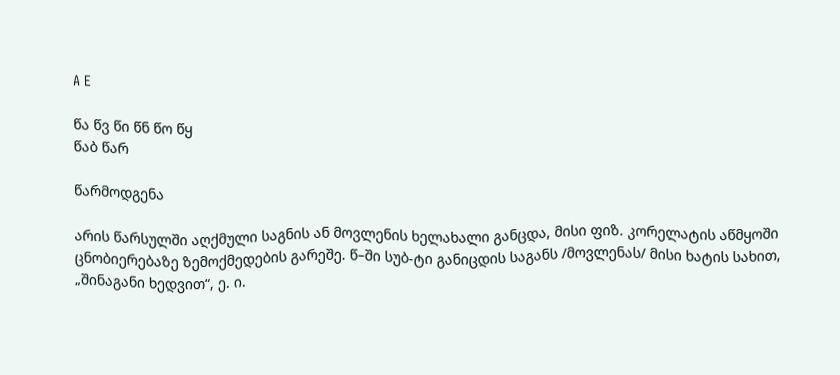A E

წა წვ წი წნ წო წყ
წაბ წარ

წარმოდგენა

არის წარსულში აღქმული საგნის ან მოვლენის ხელახალი განცდა, მისი ფიზ. კორელატის აწმყოში ცნობიერებაზე ზემოქმედების გარეშე. წ–ში სუბ-ტი განიცდის საგანს /მოვლენას/ მისი ხატის სახით, „შინაგანი ხედვით“, ე. ი.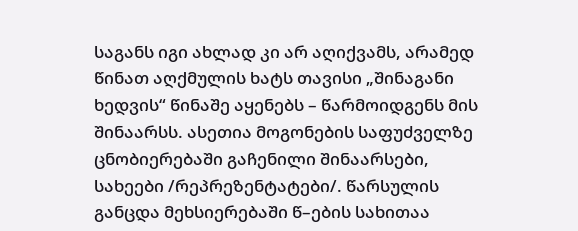საგანს იგი ახლად კი არ აღიქვამს, არამედ წინათ აღქმულის ხატს თავისი „შინაგანი ხედვის“ წინაშე აყენებს – წარმოიდგენს მის შინაარსს. ასეთია მოგონების საფუძველზე ცნობიერებაში გაჩენილი შინაარსები, სახეები /რეპრეზენტატები/. წარსულის განცდა მეხსიერებაში წ–ების სახითაა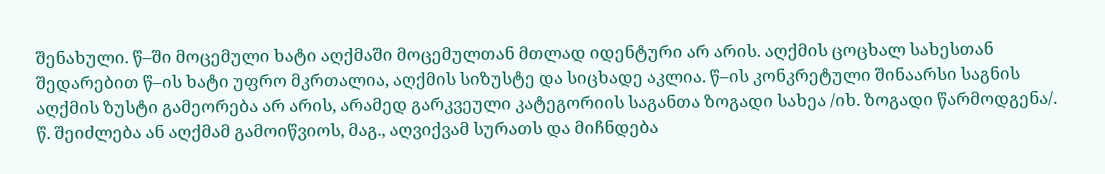შენახული. წ–ში მოცემული ხატი აღქმაში მოცემულთან მთლად იდენტური არ არის. აღქმის ცოცხალ სახესთან შედარებით წ–ის ხატი უფრო მკრთალია, აღქმის სიზუსტე და სიცხადე აკლია. წ–ის კონკრეტული შინაარსი საგნის აღქმის ზუსტი გამეორება არ არის, არამედ გარკვეული კატეგორიის საგანთა ზოგადი სახეა /იხ. ზოგადი წარმოდგენა/. წ. შეიძლება ან აღქმამ გამოიწვიოს, მაგ., აღვიქვამ სურათს და მიჩნდება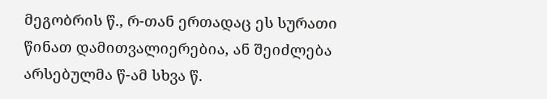მეგობრის წ., რ-თან ერთადაც ეს სურათი წინათ დამითვალიერებია, ან შეიძლება არსებულმა წ-ამ სხვა წ.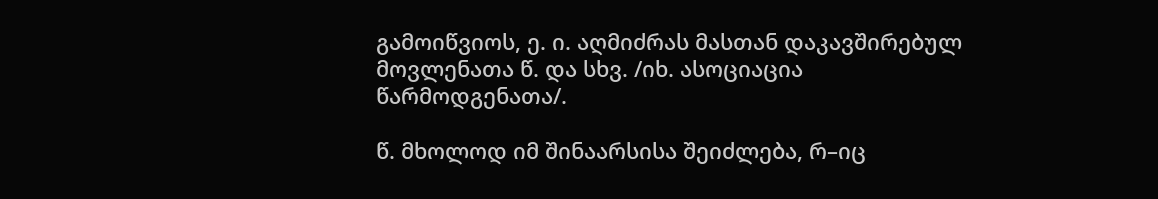გამოიწვიოს, ე. ი. აღმიძრას მასთან დაკავშირებულ მოვლენათა წ. და სხვ. /იხ. ასოციაცია წარმოდგენათა/.

წ. მხოლოდ იმ შინაარსისა შეიძლება, რ–იც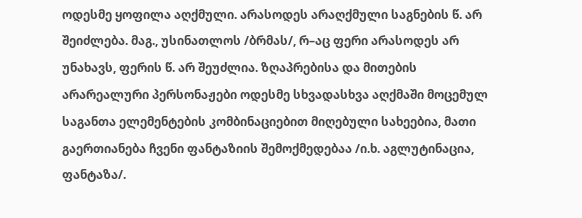ოდესმე ყოფილა აღქმული. არასოდეს არაღქმული საგნების წ. არ შეიძლება. მაგ., უსინათლოს /ბრმას/, რ–აც ფერი არასოდეს არ უნახავს, ფერის წ. არ შეუძლია. ზღაპრებისა და მითების არარეალური პერსონაჟები ოდესმე სხვადასხვა აღქმაში მოცემულ საგანთა ელემენტების კომბინაციებით მიღებული სახეებია, მათი გაერთიანება ჩვენი ფანტაზიის შემოქმედებაა /ი.ხ. აგლუტინაცია, ფანტაზა/.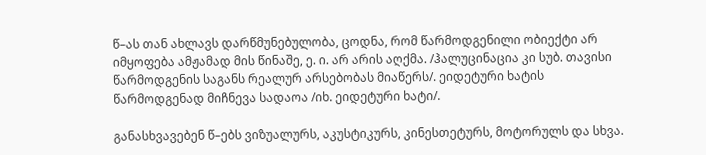წ–ას თან ახლავს დარწმუნებულობა, ცოდნა, რომ წარმოდგენილი ობიექტი არ იმყოფება ამჟამად მის წინაშე, ე. ი. არ არის აღქმა. /ჰალუცინაცია კი სუბ. თავისი წარმოდგენის საგანს რეალურ არსებობას მიაწერს/. ეიდეტური ხატის წარმოდგენად მიჩნევა სადაოა /იხ. ეიდეტური ხატი/.

განასხვავებენ წ–ებს ვიზუალურს, აკუსტიკურს, კინესთეტურს, მოტორულს და სხვა.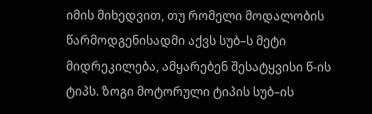იმის მიხედვით, თუ რომელი მოდალობის წარმოდგენისადმი აქვს სუბ–ს მეტი მიდრეკილება, ამყარებენ შესატყვისი წ-ის ტიპს. ზოგი მოტორული ტიპის სუბ–ის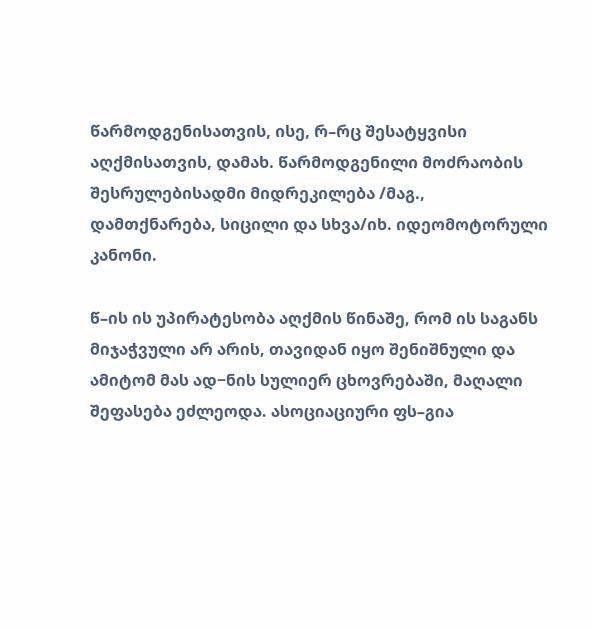წარმოდგენისათვის, ისე, რ–რც შესატყვისი აღქმისათვის, დამახ. წარმოდგენილი მოძრაობის შესრულებისადმი მიდრეკილება /მაგ., დამთქნარება, სიცილი და სხვა/იხ. იდეომოტორული კანონი.

წ–ის ის უპირატესობა აღქმის წინაშე, რომ ის საგანს მიჯაჭვული არ არის, თავიდან იყო შენიშნული და ამიტომ მას ად−ნის სულიერ ცხოვრებაში, მაღალი შეფასება ეძლეოდა. ასოციაციური ფს–გია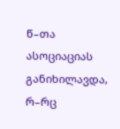წ–თა ასოციაციას განიხილავდა, რ–რც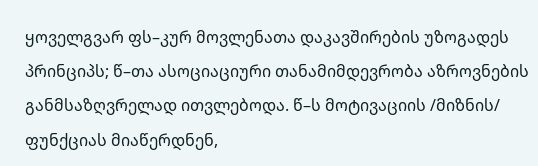ყოველგვარ ფს–კურ მოვლენათა დაკავშირების უზოგადეს პრინციპს; წ–თა ასოციაციური თანამიმდევრობა აზროვნების განმსაზღვრელად ითვლებოდა. წ–ს მოტივაციის /მიზნის/ ფუნქციას მიაწერდნენ,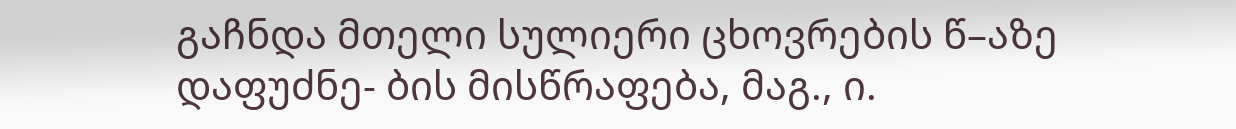გაჩნდა მთელი სულიერი ცხოვრების წ–აზე დაფუძნე- ბის მისწრაფება, მაგ., ი.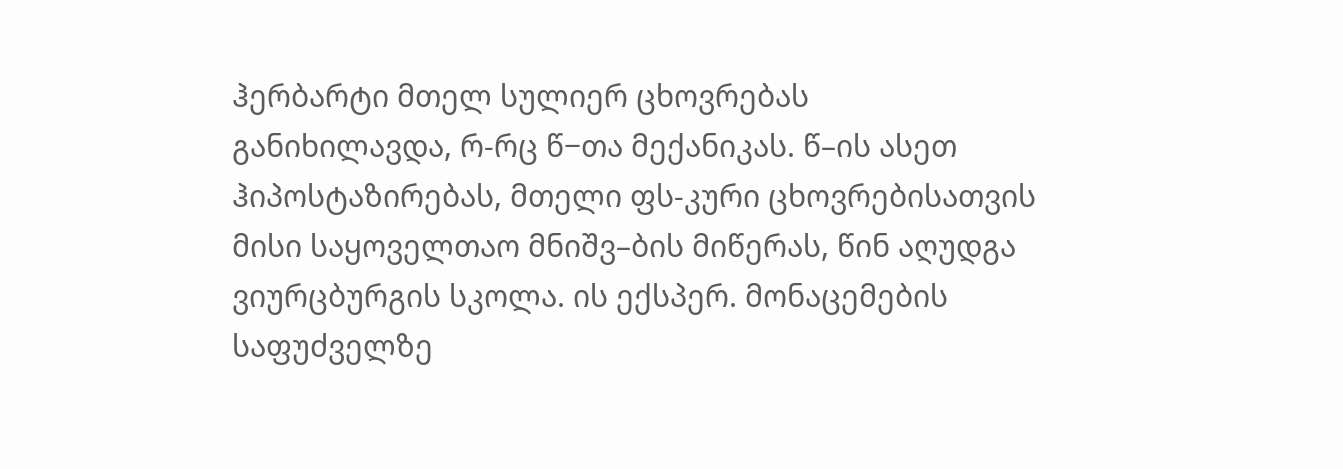ჰერბარტი მთელ სულიერ ცხოვრებას განიხილავდა, რ-რც წ−თა მექანიკას. წ–ის ასეთ ჰიპოსტაზირებას, მთელი ფს-კური ცხოვრებისათვის მისი საყოველთაო მნიშვ–ბის მიწერას, წინ აღუდგა ვიურცბურგის სკოლა. ის ექსპერ. მონაცემების საფუძველზე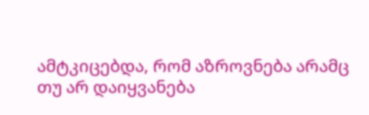ამტკიცებდა, რომ აზროვნება არამც თუ არ დაიყვანება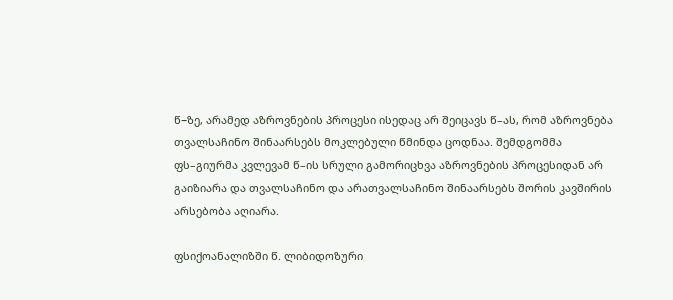წ−ზე, არამედ აზროვნების პროცესი ისედაც არ შეიცავს წ–ას, რომ აზროვნება თვალსაჩინო შინაარსებს მოკლებული წმინდა ცოდნაა. შემდგომმა ფს–გიურმა კვლევამ წ–ის სრული გამორიცხვა აზროვნების პროცესიდან არ გაიზიარა და თვალსაჩინო და არათვალსაჩინო შინაარსებს შორის კავშირის არსებობა აღიარა.

ფსიქოანალიზში წ. ლიბიდოზური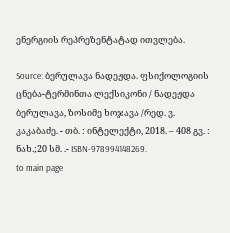ენერგიის რეპრეზენტატად ითვლება.

Source: ბერულავა ნადეჟდა. ფსიქოლოგიის ცნება-ტერმინთა ლექსიკონი / ნადეჟდა ბერულავა, ზოსიმე ხოჯავა /რედ. ვ. კაკაბაძე. - თბ. : ინტელექტი, 2018. – 408 გვ. : ნახ.;20 სმ. .- ISBN-978994148269.
to main page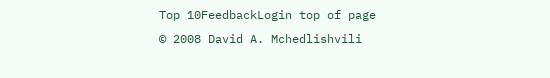Top 10FeedbackLogin top of page
© 2008 David A. Mchedlishvili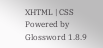XHTML | CSS Powered by Glossword 1.8.9